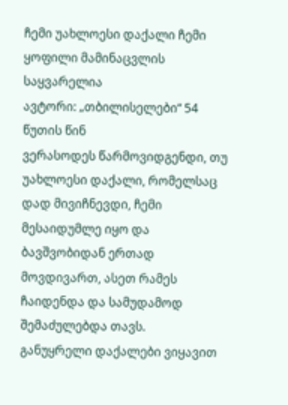ჩემი უახლოესი დაქალი ჩემი ყოფილი მამინაცვლის საყვარელია
ავტორი: „თბილისელები“ 54 წუთის წინ
ვერასოდეს წარმოვიდგენდი, თუ უახლოესი დაქალი, რომელსაც დად მივიჩნევდი, ჩემი მესაიდუმლე იყო და ბავშვობიდან ერთად მოვდივართ, ასეთ რამეს ჩაიდენდა და სამუდამოდ შემაძულებდა თავს.
განუყრელი დაქალები ვიყავით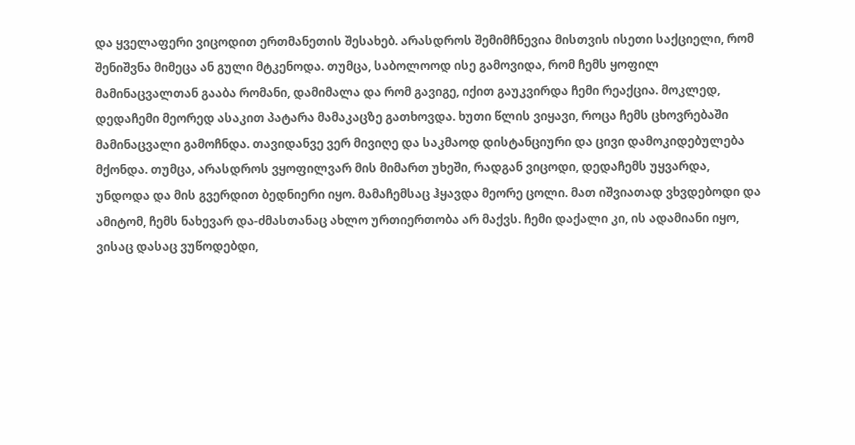და ყველაფერი ვიცოდით ერთმანეთის შესახებ. არასდროს შემიმჩნევია მისთვის ისეთი საქციელი, რომ შენიშვნა მიმეცა ან გული მტკენოდა. თუმცა, საბოლოოდ ისე გამოვიდა, რომ ჩემს ყოფილ მამინაცვალთან გააბა რომანი, დამიმალა და რომ გავიგე, იქით გაუკვირდა ჩემი რეაქცია. მოკლედ, დედაჩემი მეორედ ასაკით პატარა მამაკაცზე გათხოვდა. ხუთი წლის ვიყავი, როცა ჩემს ცხოვრებაში მამინაცვალი გამოჩნდა. თავიდანვე ვერ მივიღე და საკმაოდ დისტანციური და ცივი დამოკიდებულება მქონდა. თუმცა, არასდროს ვყოფილვარ მის მიმართ უხეში, რადგან ვიცოდი, დედაჩემს უყვარდა, უნდოდა და მის გვერდით ბედნიერი იყო. მამაჩემსაც ჰყავდა მეორე ცოლი. მათ იშვიათად ვხვდებოდი და ამიტომ, ჩემს ნახევარ და-ძმასთანაც ახლო ურთიერთობა არ მაქვს. ჩემი დაქალი კი, ის ადამიანი იყო, ვისაც დასაც ვუწოდებდი,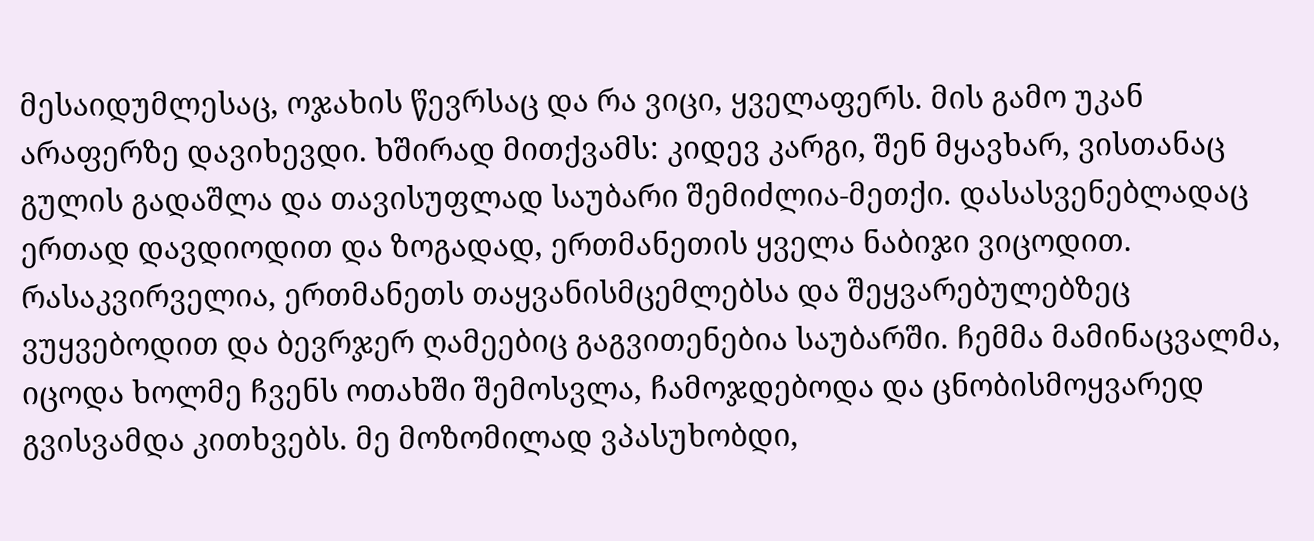მესაიდუმლესაც, ოჯახის წევრსაც და რა ვიცი, ყველაფერს. მის გამო უკან არაფერზე დავიხევდი. ხშირად მითქვამს: კიდევ კარგი, შენ მყავხარ, ვისთანაც გულის გადაშლა და თავისუფლად საუბარი შემიძლია-მეთქი. დასასვენებლადაც ერთად დავდიოდით და ზოგადად, ერთმანეთის ყველა ნაბიჯი ვიცოდით. რასაკვირველია, ერთმანეთს თაყვანისმცემლებსა და შეყვარებულებზეც ვუყვებოდით და ბევრჯერ ღამეებიც გაგვითენებია საუბარში. ჩემმა მამინაცვალმა, იცოდა ხოლმე ჩვენს ოთახში შემოსვლა, ჩამოჯდებოდა და ცნობისმოყვარედ გვისვამდა კითხვებს. მე მოზომილად ვპასუხობდი,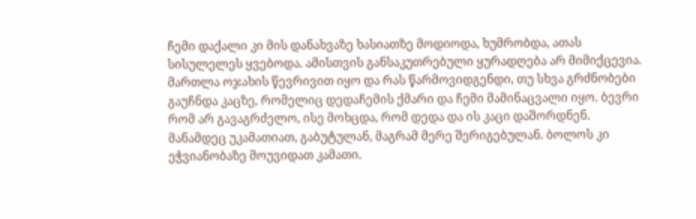ჩემი დაქალი კი მის დანახვაზე ხასიათზე მოდიოდა, ხუმრობდა, ათას სისულელეს ყვებოდა. ამისთვის განსაკუთრებული ყურადღება არ მიმიქცევია. მართლა ოჯახის წევრივით იყო და რას წარმოვიდგენდი, თუ სხვა გრძნობები გაუჩნდა კაცზე, რომელიც დედაჩემის ქმარი და ჩემი მამინაცვალი იყო. ბევრი რომ არ გავაგრძელო, ისე მოხცდა, რომ დედა და ის კაცი დაშორდნენ. მანამდეც უკამათიათ, გაბუტულან, მაგრამ მერე შერიგებულან. ბოლოს კი ეჭვიანობაზე მოუვიდათ კამათი.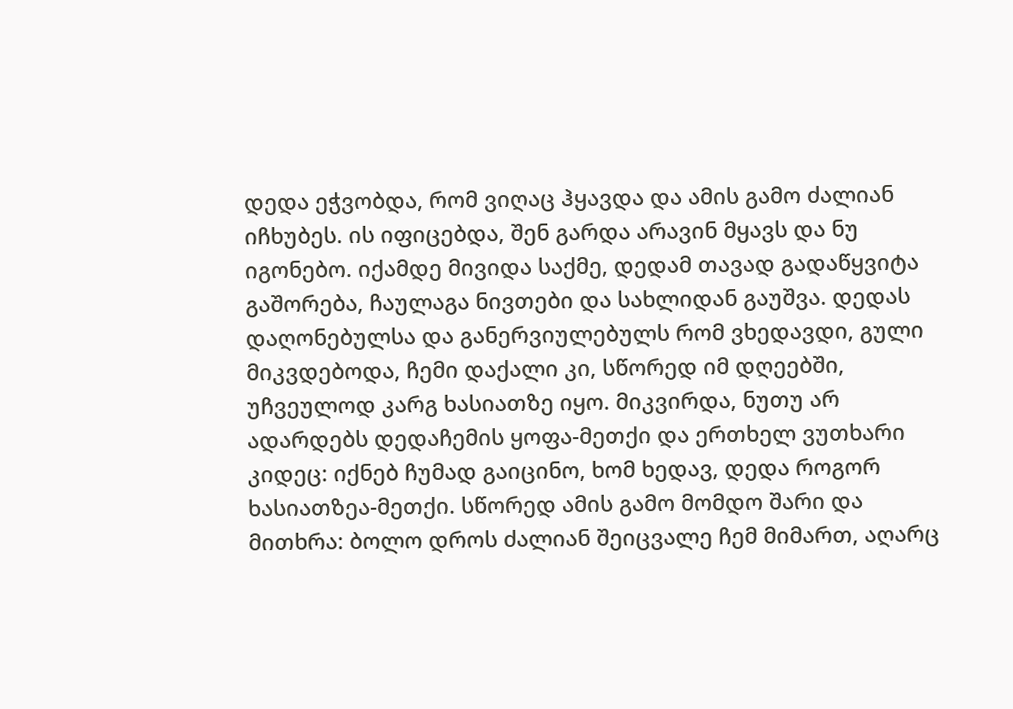დედა ეჭვობდა, რომ ვიღაც ჰყავდა და ამის გამო ძალიან იჩხუბეს. ის იფიცებდა, შენ გარდა არავინ მყავს და ნუ იგონებო. იქამდე მივიდა საქმე, დედამ თავად გადაწყვიტა გაშორება, ჩაულაგა ნივთები და სახლიდან გაუშვა. დედას დაღონებულსა და განერვიულებულს რომ ვხედავდი, გული მიკვდებოდა, ჩემი დაქალი კი, სწორედ იმ დღეებში, უჩვეულოდ კარგ ხასიათზე იყო. მიკვირდა, ნუთუ არ ადარდებს დედაჩემის ყოფა-მეთქი და ერთხელ ვუთხარი კიდეც: იქნებ ჩუმად გაიცინო, ხომ ხედავ, დედა როგორ ხასიათზეა-მეთქი. სწორედ ამის გამო მომდო შარი და მითხრა: ბოლო დროს ძალიან შეიცვალე ჩემ მიმართ, აღარც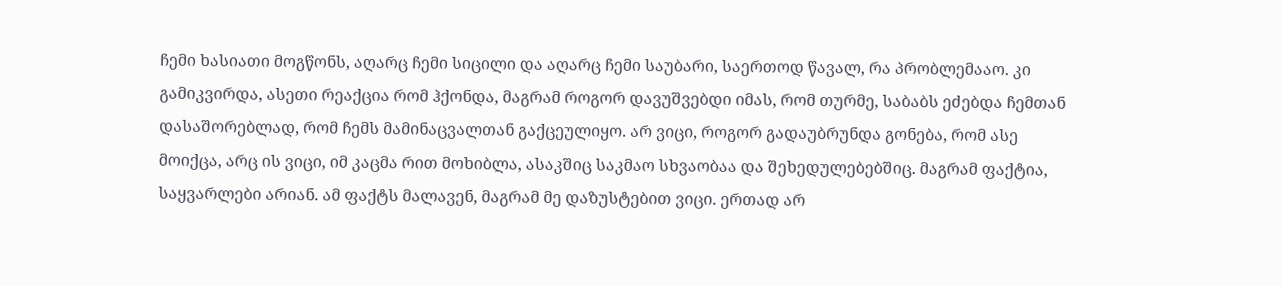ჩემი ხასიათი მოგწონს, აღარც ჩემი სიცილი და აღარც ჩემი საუბარი, საერთოდ წავალ, რა პრობლემააო. კი გამიკვირდა, ასეთი რეაქცია რომ ჰქონდა, მაგრამ როგორ დავუშვებდი იმას, რომ თურმე, საბაბს ეძებდა ჩემთან დასაშორებლად, რომ ჩემს მამინაცვალთან გაქცეულიყო. არ ვიცი, როგორ გადაუბრუნდა გონება, რომ ასე მოიქცა, არც ის ვიცი, იმ კაცმა რით მოხიბლა, ასაკშიც საკმაო სხვაობაა და შეხედულებებშიც. მაგრამ ფაქტია, საყვარლები არიან. ამ ფაქტს მალავენ, მაგრამ მე დაზუსტებით ვიცი. ერთად არ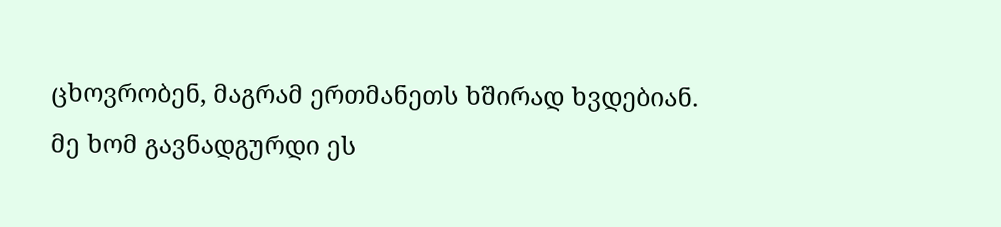ცხოვრობენ, მაგრამ ერთმანეთს ხშირად ხვდებიან. მე ხომ გავნადგურდი ეს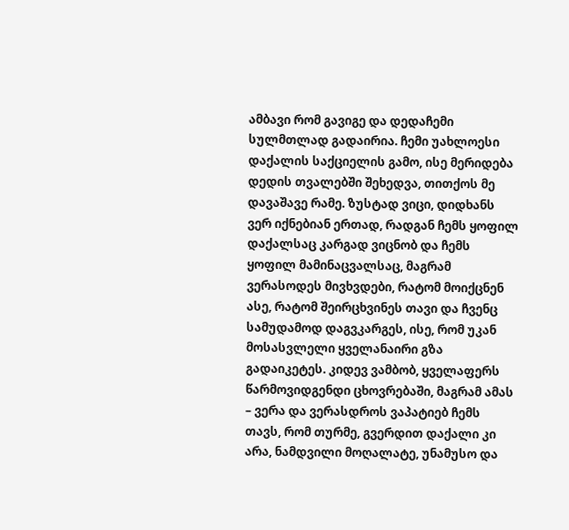ამბავი რომ გავიგე და დედაჩემი სულმთლად გადაირია. ჩემი უახლოესი დაქალის საქციელის გამო, ისე მერიდება დედის თვალებში შეხედვა, თითქოს მე დავაშავე რამე. ზუსტად ვიცი, დიდხანს ვერ იქნებიან ერთად, რადგან ჩემს ყოფილ დაქალსაც კარგად ვიცნობ და ჩემს ყოფილ მამინაცვალსაც, მაგრამ ვერასოდეს მივხვდები, რატომ მოიქცნენ ასე, რატომ შეირცხვინეს თავი და ჩვენც სამუდამოდ დაგვკარგეს, ისე, რომ უკან მოსასვლელი ყველანაირი გზა გადაიკეტეს. კიდევ ვამბობ, ყველაფერს წარმოვიდგენდი ცხოვრებაში, მაგრამ ამას – ვერა და ვერასდროს ვაპატიებ ჩემს თავს, რომ თურმე, გვერდით დაქალი კი არა, ნამდვილი მოღალატე, უნამუსო და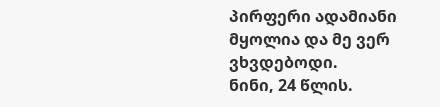პირფერი ადამიანი მყოლია და მე ვერ ვხვდებოდი.
ნინი, 24 წლის.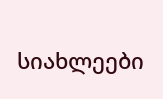სიახლეები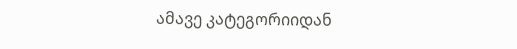ამავე კატეგორიიდან